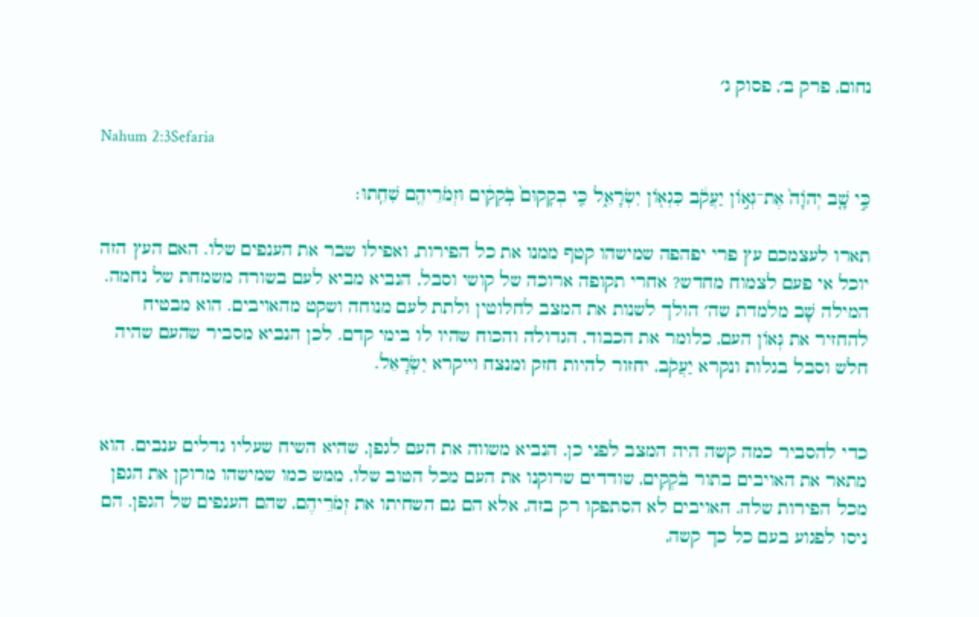נחום, פרק ב׳, פסוק ג׳

Nahum 2:3Sefaria

כִּ֣י שָׁ֤ב יְהֹוָה֙ אֶת־גְּא֣וֹן יַעֲקֹ֔ב כִּגְא֖וֹן יִשְׂרָאֵ֑ל כִּ֤י בְקָקוּם֙ בֹּֽקְקִ֔ים וּזְמֹרֵיהֶ֖ם שִׁחֵֽתוּ׃

תארו לעצמכם עץ פרי יפהפה שמישהו קטף ממנו את כל הפירות, ואפילו שבר את הענפים שלו. האם העץ הזה יוכל אי פעם לצמוח מחדש? אחרי תקופה ארוכה של קושי וסבל, הנביא מביא לעם בשורה משמחת של נחמה. המילה שָׁב מלמדת שה׳ הולך לשנות את המצב לחלוטין ולתת לעם מנוחה ושקט מהאויבים. הוא מבטיח להחזיר את גְּאוֹן העם, כלומר את הכבוד, הגדולה והכוח שהיו לו בימי קדם. לכן הנביא מסביר שהעם שהיה חלש וסבל בגלות ונקרא יַעֲקֹב, יחזור להיות חזק ומנצח וייקרא יִשְׂרָאֵל.


כדי להסביר כמה קשה היה המצב לפני כן, הנביא משווה את העם לגפן, שהיא השיח שעליו גדלים ענבים. הוא מתאר את האויבים בתור בֹּקְקִים, שודדים שרוקנו את העם מכל הטוב שלו, ממש כמו שמישהו מרוקן את הגפן מכל הפירות שלה. האויבים לא הסתפקו רק בזה, אלא הם גם השחיתו את זְמֹרֵיהֶם, שהם הענפים של הגפן. הם ניסו לפגוע בעם כל כך קשה,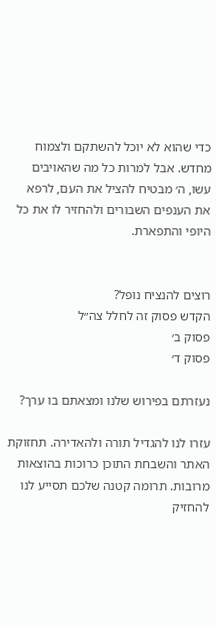כדי שהוא לא יוכל להשתקם ולצמוח מחדש. אבל למרות כל מה שהאויבים עשו, ה׳ מבטיח להציל את העם, לרפא את הענפים השבורים ולהחזיר לו את כל היופי והתפארת.


רוצים להנציח נופל?
הקדש פסוק זה לחלל צה״ל
פסוק ב׳
פסוק ד׳

נעזרתם בפירוש שלנו ומצאתם בו ערך?

עזרו לנו להגדיל תורה ולהאדירה. תחזוקת האתר והשבחת התוכן כרוכות בהוצאות מרובות. תרומה קטנה שלכם תסייע לנו להחזיק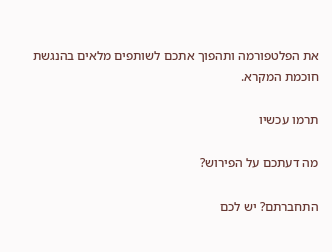את הפלטפורמה ותהפוך אתכם לשותפים מלאים בהנגשת חוכמת המקרא.

תרמו עכשיו

מה דעתכם על הפירוש?

התחברתם? יש לכם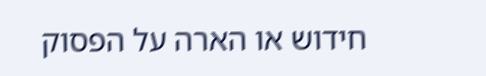חידוש או הארה על הפסוק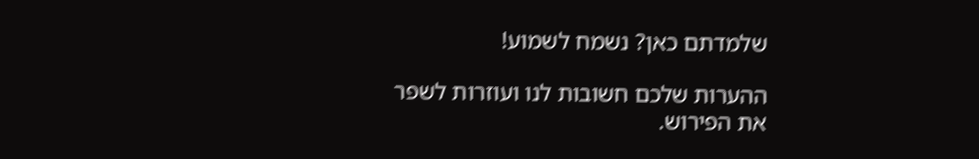שלמדתם כאן? נשמח לשמוע!

ההערות שלכם חשובות לנו ועוזרות לשפר את הפירוש.